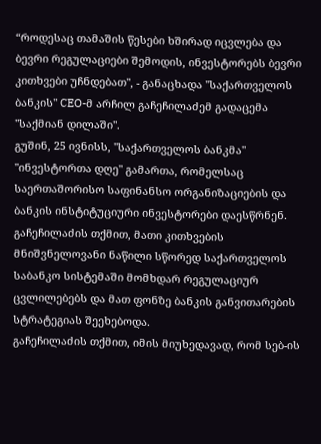“როდესაც თამაშის წესები ხშირად იცვლება და ბევრი რეგულაციები შემოდის, ინვესტორებს ბევრი კითხვები უჩნდებათ", - განაცხადა "საქართველოს ბანკის" CEO-მ არჩილ გაჩეჩილაძემ გადაცემა "საქმიან დილაში".
გუშინ, 25 ივნისს, "საქართველოს ბანკმა" "ინვესტორთა დღე" გამართა, რომელსაც საერთაშორისო საფინანსო ორგანიზაციების და ბანკის ინსტიტუციური ინვესტორები დაესწრნენ. გაჩეჩილაძის თქმით, მათი კითხვების მნიშვნელოვანი ნაწილი სწორედ საქართველოს საბანკო სისტემაში მომხდარ რეგულაციურ ცვლილებებს და მათ ფონზე ბანკის განვითარების სტრატეგიას შეეხებოდა.
გაჩეჩილაძის თქმით, იმის მიუხედავად, რომ სებ-ის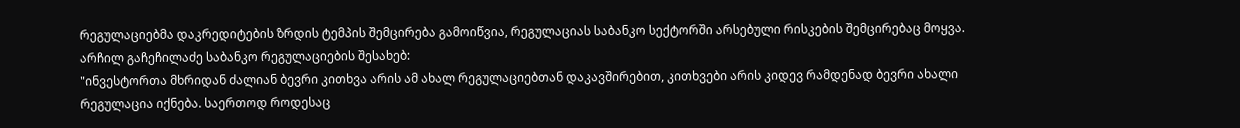რეგულაციებმა დაკრედიტების ზრდის ტემპის შემცირება გამოიწვია, რეგულაციას საბანკო სექტორში არსებული რისკების შემცირებაც მოყვა.
არჩილ გაჩეჩილაძე საბანკო რეგულაციების შესახებ:
"ინვესტორთა მხრიდან ძალიან ბევრი კითხვა არის ამ ახალ რეგულაციებთან დაკავშირებით, კითხვები არის კიდევ რამდენად ბევრი ახალი რეგულაცია იქნება. საერთოდ როდესაც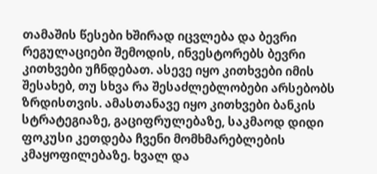თამაშის წესები ხშირად იცვლება და ბევრი რეგულაციები შემოდის, ინვესტორებს ბევრი კითხვები უჩნდებათ. ასევე იყო კითხვები იმის შესახებ, თუ სხვა რა შესაძლებლობები არსებობს ზრდისთვის. ამასთანავე იყო კითხვები ბანკის სტრატეგიაზე, გაციფრულებაზე, საკმაოდ დიდი ფოკუსი კეთდება ჩვენი მომხმარებლების კმაყოფილებაზე. ხვალ და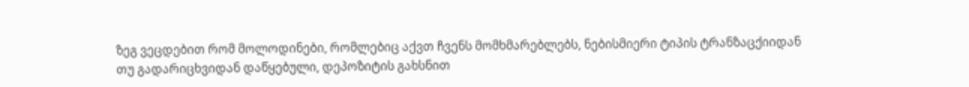ზეგ ვეცდებით რომ მოლოდინები, რომლებიც აქვთ ჩვენს მომხმარებლებს, ნებისმიერი ტიპის ტრანზაცქიიდან თუ გადარიცხვიდან დაწყებული, დეპოზიტის გახსნით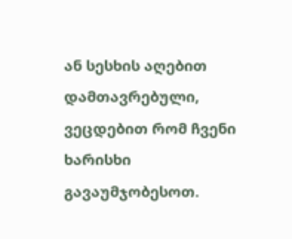ან სესხის აღებით დამთავრებული, ვეცდებით რომ ჩვენი ხარისხი გავაუმჯობესოთ.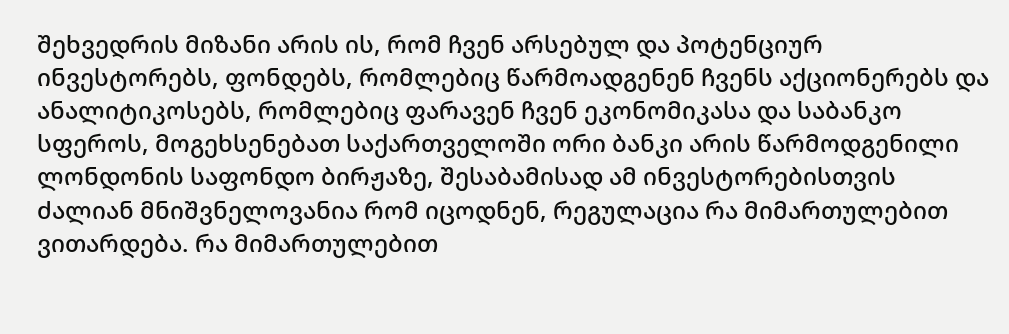შეხვედრის მიზანი არის ის, რომ ჩვენ არსებულ და პოტენციურ ინვესტორებს, ფონდებს, რომლებიც წარმოადგენენ ჩვენს აქციონერებს და ანალიტიკოსებს, რომლებიც ფარავენ ჩვენ ეკონომიკასა და საბანკო სფეროს, მოგეხსენებათ საქართველოში ორი ბანკი არის წარმოდგენილი ლონდონის საფონდო ბირჟაზე, შესაბამისად ამ ინვესტორებისთვის ძალიან მნიშვნელოვანია რომ იცოდნენ, რეგულაცია რა მიმართულებით ვითარდება. რა მიმართულებით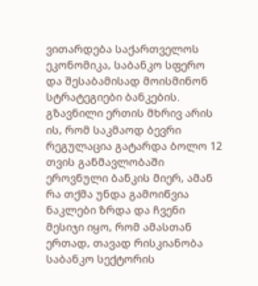ვითარდება საქართველოს ეკონომიკა, საბანკო სფერო და შესაბამისად მოისმინონ სტრატეგიები ბანკების.
გზავნილი ერთის მხრივ არის ის, რომ საკმაოდ ბევრი რეგულაცია გატარდა ბოლო 12 თვის განმავლობაში ეროვნული ბანკის მიერ, ამან რა თქმა უნდა გამოიწვია ნაკლები ზრდა და ჩვენი მესიჯი იყო, რომ ამასთან ერთად, თავად რისკიანობა საბანკო სექტორის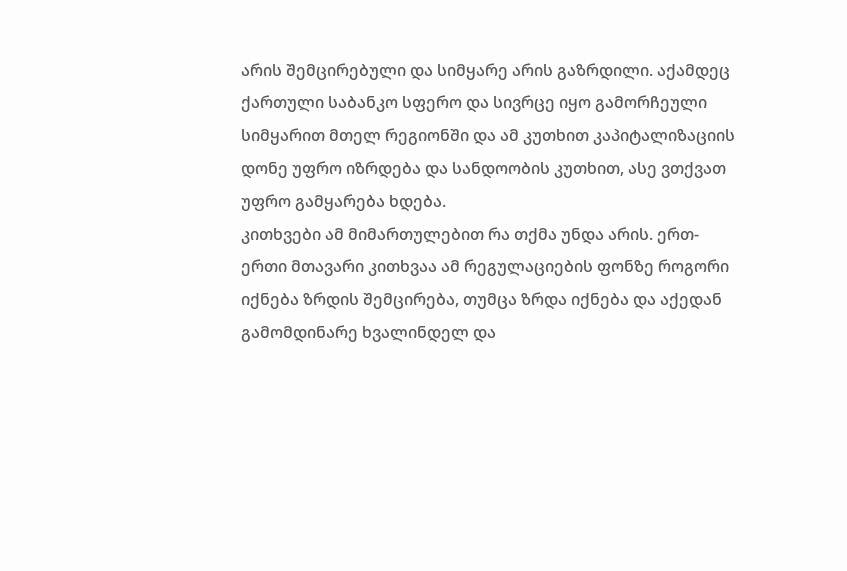არის შემცირებული და სიმყარე არის გაზრდილი. აქამდეც ქართული საბანკო სფერო და სივრცე იყო გამორჩეული სიმყარით მთელ რეგიონში და ამ კუთხით კაპიტალიზაციის დონე უფრო იზრდება და სანდოობის კუთხით, ასე ვთქვათ უფრო გამყარება ხდება.
კითხვები ამ მიმართულებით რა თქმა უნდა არის. ერთ-ერთი მთავარი კითხვაა ამ რეგულაციების ფონზე როგორი იქნება ზრდის შემცირება, თუმცა ზრდა იქნება და აქედან გამომდინარე ხვალინდელ და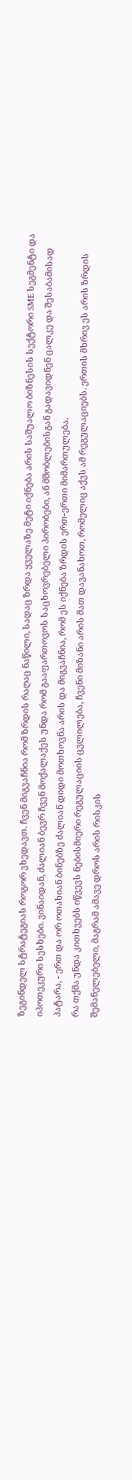ზეგინდელ სტრატეგიას როგორ ვხედავთ. ჩვენ მიგვაჩნია რომ ზრდის რაღაც ნაწილი, სადაც ზრდა ყველაზე მეტი იქნება არის საშუალო ბიზნესის სექტორი SME სეგმენტი და იპოთეკური სესხები. ვინაიდან, ძალიან ბევრ ჩვენ მოქალაქეს უნდა რომ გააფართოვოს საცხოვრებელი პირობები, ან მშობლებისგან გადავიდნენ ცალკე და შესაბამისად პატარა, - ერთ და ორ ოთახიან ბინებზე ძალიან დიდი მოთხოვნა არის და მიგვაჩნია, რომ ეს იქნება ზრდის ერთ-ერთი მიმართულება.
რა თქმა უნდა კითხვებს იწვევს ნებისმიერი რეგულაციის ცვლილება, ჩვენი მიზანი არის მათ დავანახოთ, რომელიც აქვს ამ რეგულაციებს. ერთის მხრივ ეს არის ზრდის შემანელებელი, მაგრამ ამავე დროს არის რისკის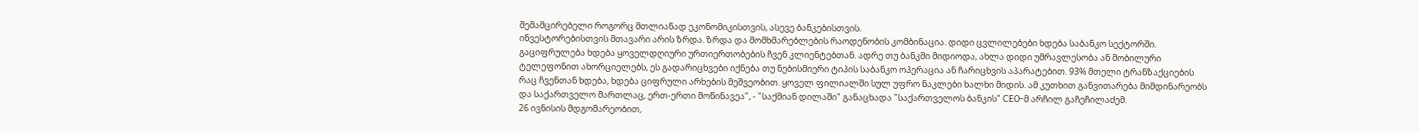შემამცირებელი როგორც მთლიანად ეკონომიკისთვის, ასევე ბანკებისთვის.
ინვესტორებისთვის მთავარი არის ზრდა. ზრდა და მომხმარებლების რაოდენობის კომბინაცია. დიდი ცვლილებები ხდება საბანკო სექტორში. გაციფრულება ხდება ყოველდღიური ურთიერთობების ჩვენ კლიენტებთან. ადრე თუ ბანკში მიდიოდა, ახლა დიდი უმრავლესობა ან მობილური ტელეფონით ახორციელებს, ეს გადარიცხვები იქნება თუ ნებისმიერი ტიპის საბანკო ოპერაცია ან ჩარიცხვის აპარატებით. 93% მთელი ტრანზაქციების რაც ჩვენთან ხდება, ხდება ციფრული არხების მეშვეობით. ყოველ ფილიალში სულ უფრო ნაკლები ხალხი მიდის. ამ კუთხით განვითარება მიმდინარეობს და საქართველო მართლაც, ერთ-ერთი მოწინავეა", - "საქმიან დილაში" განაცხადა "საქართველოს ბანკის" CEO-მ არჩილ გაჩეჩილაძემ.
26 ივნისის მდგომარეობით,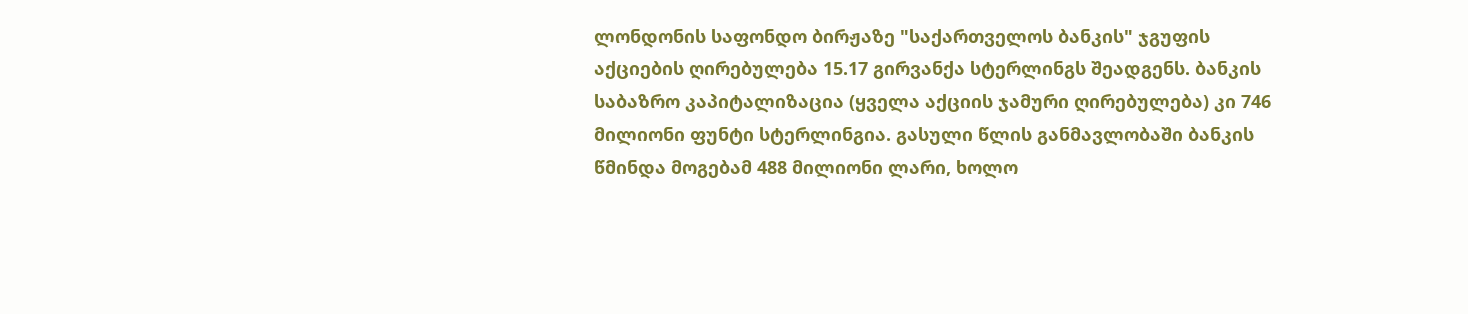ლონდონის საფონდო ბირჟაზე "საქართველოს ბანკის" ჯგუფის აქციების ღირებულება 15.17 გირვანქა სტერლინგს შეადგენს. ბანკის საბაზრო კაპიტალიზაცია (ყველა აქციის ჯამური ღირებულება) კი 746 მილიონი ფუნტი სტერლინგია. გასული წლის განმავლობაში ბანკის წმინდა მოგებამ 488 მილიონი ლარი, ხოლო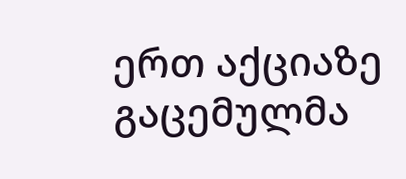ერთ აქციაზე გაცემულმა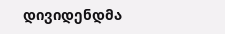დივიდენდმა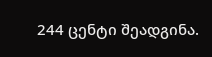244 ცენტი შეადგინა.